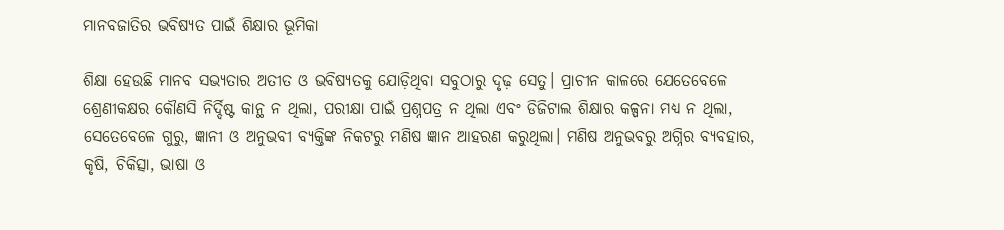ମାନବଜାତିର ଭବିଷ୍ୟତ ପାଇଁ ଶିକ୍ଷାର ଭୂମିକା

ଶିକ୍ଷା ହେଉଛି ମାନବ ସଭ୍ୟତାର ଅତୀତ ଓ ଭବିଷ୍ୟତକୁ ଯୋଡ଼ିଥିବା ସବୁଠାରୁ ଦୃଢ଼ ସେତୁ। ପ୍ରାଚୀନ କାଳରେ ଯେତେବେଳେ ଶ୍ରେଣୀକକ୍ଷର କୌଣସି ନିର୍ଦ୍ଦିଷ୍ଟ କାନ୍ଥ ନ ଥିଲା, ପରୀକ୍ଷା ପାଇଁ ପ୍ରଶ୍ନପତ୍ର ନ ଥିଲା ଏବଂ ଡିଜିଟାଲ ଶିକ୍ଷାର କଳ୍ପନା ମଧ୍ୟ ନ ଥିଲା, ସେତେବେଳେ ଗୁରୁ, ଜ୍ଞାନୀ ଓ ଅନୁଭବୀ ବ୍ୟକ୍ତିଙ୍କ ନିକଟରୁ ମଣିଷ ଜ୍ଞାନ ଆହରଣ କରୁଥିଲା। ମଣିଷ ଅନୁଭବରୁ ଅଗ୍ନିର ବ୍ୟବହାର, କୃଷି, ଚିକିତ୍ସା, ଭାଷା ଓ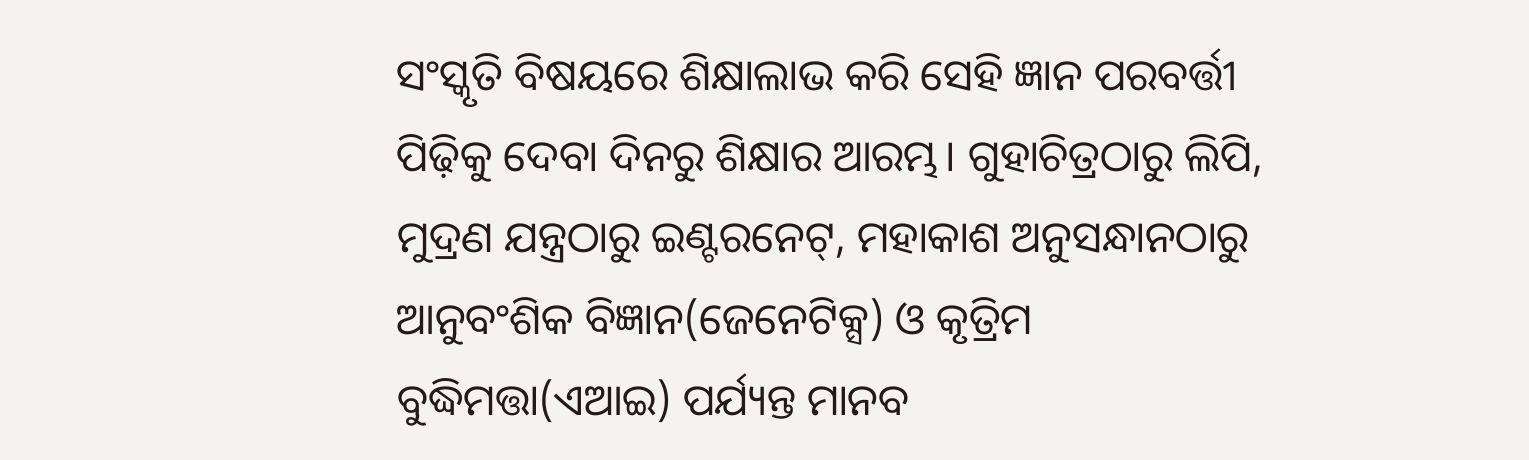ସଂସ୍କୃତି ବିଷୟରେ ଶିକ୍ଷାଲାଭ କରି ସେହି ଜ୍ଞାନ ପରବର୍ତ୍ତୀ ପିଢ଼ିକୁ ଦେବା ଦିନରୁ ଶିକ୍ଷାର ଆରମ୍ଭ। ଗୁହାଚିତ୍ରଠାରୁ ଲିପି, ମୁଦ୍ରଣ ଯନ୍ତ୍ରଠାରୁ ଇଣ୍ଟରନେଟ୍‌, ମହାକାଶ ଅନୁସନ୍ଧାନଠାରୁ ଆନୁବଂଶିକ ବିଜ୍ଞାନ(ଜେନେଟିକ୍ସ) ଓ କୃତ୍ରିମ ବୁଦ୍ଧିମତ୍ତା(ଏଆଇ) ପର୍ଯ୍ୟନ୍ତ ମାନବ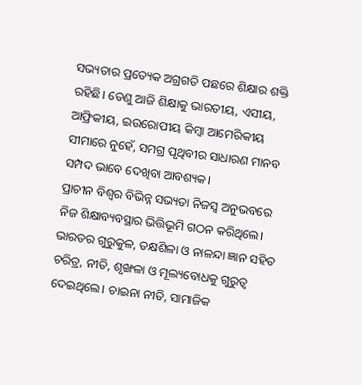ସଭ୍ୟତାର ପ୍ରତ୍ୟେକ ଅଗ୍ରଗତି ପଛରେ ଶିକ୍ଷାର ଶକ୍ତି ରହିଛି। ତେଣୁ ଆଜି ଶିକ୍ଷାକୁ ଭାରତୀୟ, ଏସୀୟ, ଆଫ୍ରିକୀୟ, ଇଉରୋପୀୟ କିମ୍ବା ଆମେରିକୀୟ ସୀମାରେ ନୁହେଁ, ସମଗ୍ର ପୃଥିବୀର ସାଧାରଣ ମାନବ ସମ୍ପଦ ଭାବେ ଦେଖିବା ଆବଶ୍ୟକ।
ପ୍ରାଚୀନ ବିଶ୍ୱର ବିଭିନ୍ନ ସଭ୍ୟତା ନିଜସ୍ବ ଅନୁଭବରେ ନିଜ ଶିକ୍ଷାବ୍ୟବସ୍ଥାର ଭିତ୍ତିଭୂମି ଗଠନ କରିଥିଲେ। ଭାରତର ଗୁରୁକୁଳ, ତକ୍ଷଶିଳା ଓ ନାଳନ୍ଦା ଜ୍ଞାନ ସହିତ ଚରିତ୍ର, ନୀତି, ଶୃଙ୍ଖଳା ଓ ମୂଲ୍ୟବୋଧକୁ ଗୁରୁତ୍ୱ ଦେଇଥିଲେ। ଚାଇନା ନୀତି, ସାମାଜିକ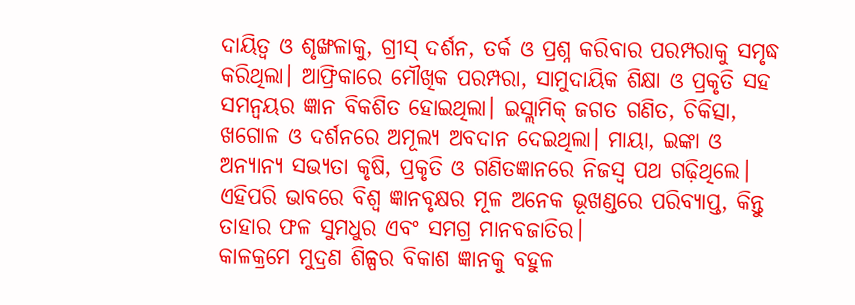ଦାୟିତ୍ୱ ଓ ଶୃଙ୍ଖଳାକୁ, ଗ୍ରୀସ୍‌ ଦର୍ଶନ, ତର୍କ ଓ ପ୍ରଶ୍ନ କରିବାର ପରମ୍ପରାକୁ ସମୃଦ୍ଧ କରିଥିଲା। ଆଫ୍ରିକାରେ ମୌଖିକ ପରମ୍ପରା, ସାମୁଦାୟିକ ଶିକ୍ଷା ଓ ପ୍ରକୃତି ସହ ସମନ୍ବୟର ଜ୍ଞାନ ବିକଶିତ ହୋଇଥିଲା। ଇସ୍ଲାମିକ୍‌ ଜଗତ ଗଣିତ, ଚିକିତ୍ସା, ଖଗୋଳ ଓ ଦର୍ଶନରେ ଅମୂଲ୍ୟ ଅବଦାନ ଦେଇଥିଲା। ମାୟା, ଇଙ୍କା ଓ ଅନ୍ୟାନ୍ୟ ସଭ୍ୟତା କୃଷି, ପ୍ରକୃତି ଓ ଗଣିତଜ୍ଞାନରେ ନିଜସ୍ବ ପଥ ଗଢ଼ିଥିଲେ। ଏହିପରି ଭାବରେ ବିଶ୍ୱ ଜ୍ଞାନବୃକ୍ଷର ମୂଳ ଅନେକ ଭୂଖଣ୍ଡରେ ପରିବ୍ୟାପ୍ତ, କିନ୍ତୁ ତାହାର ଫଳ ସୁମଧୁର ଏବଂ ସମଗ୍ର ମାନବଜାତିର।
କାଳକ୍ରମେ ମୁଦ୍ରଣ ଶିଳ୍ପର ବିକାଶ ଜ୍ଞାନକୁ ବହୁଳ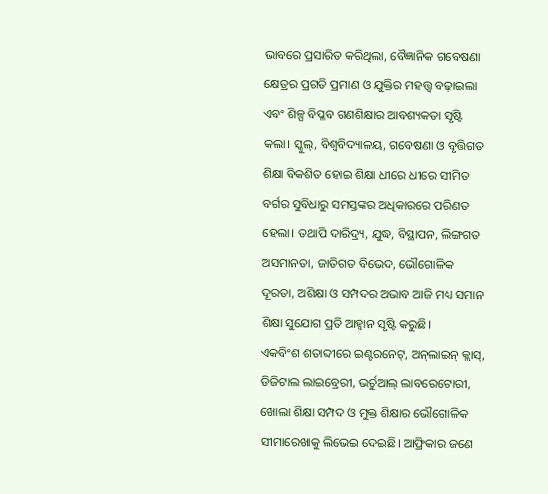ଭାବରେ ପ୍ରସାରିତ କରିଥିଲା, ବୈଜ୍ଞାନିକ ଗବେଷଣା କ୍ଷେତ୍ରର ପ୍ରଗତି ପ୍ରମାଣ ଓ ଯୁକ୍ତିର ମହତ୍ତ୍ୱ ବଢ଼ାଇଲା ଏବଂ ଶିଳ୍ପ ବିପ୍ଳବ ଗଣଶିକ୍ଷାର ଆବଶ୍ୟକତା ସୃଷ୍ଟି କଲା। ସ୍କୁଲ୍‌, ବିଶ୍ୱବିଦ୍ୟାଳୟ, ଗବେଷଣା ଓ ବୃତ୍ତିଗତ ଶିକ୍ଷା ବିକଶିତ ହୋଇ ଶିକ୍ଷା ଧୀରେ ଧୀରେ ସୀମିତ ବର୍ଗର ସୁବିଧାରୁ ସମସ୍ତଙ୍କର ଅଧିକାରରେ ପରିଣତ ହେଲା। ତଥାପି ଦାରିଦ୍ର୍ୟ, ଯୁଦ୍ଧ, ବିସ୍ଥାପନ, ଲିଙ୍ଗଗତ ଅସମାନତା, ଜାତିଗତ ବିଭେଦ, ଭୌଗୋଳିକ ଦୂରତା, ଅଶିକ୍ଷା ଓ ସମ୍ପଦର ଅଭାବ ଆଜି ମଧ୍ୟ ସମାନ ଶିକ୍ଷା ସୁଯୋଗ ପ୍ରତି ଆହ୍ବାନ ସୃଷ୍ଟି କରୁଛି।
ଏକବିଂଶ ଶତାବ୍ଦୀରେ ଇଣ୍ଟରନେଟ୍‌, ଅନ୍‌ଲାଇନ୍‌ କ୍ଲାସ୍‌, ଡିଜିଟାଲ ଲାଇବ୍ରେରୀ, ଭର୍ଚୁଆଲ୍‌ ଲାବରେଟୋରୀ, ଖୋଲା ଶିକ୍ଷା ସମ୍ପଦ ଓ ମୁକ୍ତ ଶିକ୍ଷାର ଭୌଗୋଳିକ ସୀମାରେଖାକୁ ଲିଭେଇ ଦେଇଛି। ଆଫ୍ରିକାର ଜଣେ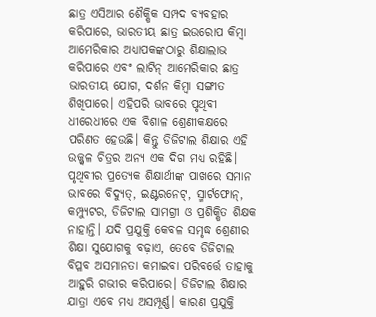ଛାତ୍ର ଏସିଆର ଶୈକ୍ଷିକ ସମ୍ପଦ ବ୍ୟବହାର କରିପାରେ, ଭାରତୀୟ ଛାତ୍ର ଇଉରୋପ କିମ୍ବା ଆମେରିକାର ଅଧ୍ୟାପକଙ୍କଠାରୁ ଶିକ୍ଷାଲାଭ କରିପାରେ ଏବଂ ଲାଟିନ୍‌ ଆମେରିକାର ଛାତ୍ର ଭାରତୀୟ ଯୋଗ, ଦର୍ଶନ କିମ୍ବା ସଙ୍ଗୀତ ଶିଖିପାରେ। ଏହିପରି ଭାବରେ ପୃଥିବୀ ଧୀରେଧୀରେ ଏକ ବିଶାଳ ଶ୍ରେଣୀକକ୍ଷରେ ପରିଣତ ହେଉଛି। କିନ୍ତୁ ଡିଜିଟାଲ ଶିକ୍ଷାର ଏହି ଉଜ୍ଜ୍ୱଳ ଚିତ୍ରର ଅନ୍ୟ ଏକ ଦିଗ ମଧ୍ୟ ରହିଛି। ପୃଥିବୀର ପ୍ରତ୍ୟେକ ଶିକ୍ଷାର୍ଥୀଙ୍କ ପାଖରେ ସମାନ ଭାବରେ ବିଦ୍ୟୁତ୍‌, ଇଣ୍ଟରନେଟ୍‌, ସ୍ମାର୍ଟଫୋନ୍‌, କମ୍ପ୍ୟୁଟର, ଡିଜିଟାଲ ସାମଗ୍ରୀ ଓ ପ୍ରଶିକ୍ଷିତ ଶିକ୍ଷକ ନାହାନ୍ତି। ଯଦି ପ୍ରଯୁକ୍ତି କେବଳ ସମୃଦ୍ଧ ଶ୍ରେଣୀର ଶିକ୍ଷା ସୁଯୋଗକୁ ବଢ଼ାଏ, ତେବେ ଡିଜିଟାଲ ବିପ୍ଳବ ଅସମାନତା କମାଇବା ପରିବର୍ତ୍ତେ ତାହାକୁ ଆହୁରି ଗଭୀର କରିପାରେ। ଡିଜିଟାଲ ଶିକ୍ଷାର ଯାତ୍ରା ଏବେ ମଧ୍ୟ ଅସମ୍ପୂର୍ଣ୍ଣ। କାରଣ ପ୍ରଯୁକ୍ତି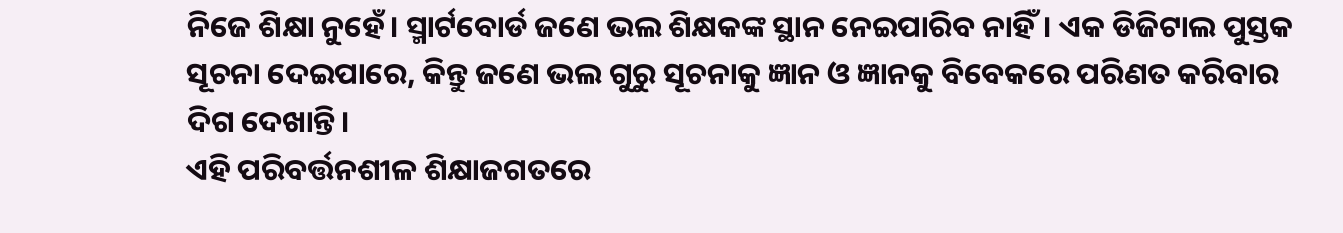ନିଜେ ଶିକ୍ଷା ନୁହେଁ। ସ୍ମାର୍ଟବୋର୍ଡ ଜଣେ ଭଲ ଶିକ୍ଷକଙ୍କ ସ୍ଥାନ ନେଇପାରିବ ନାହିଁ। ଏକ ଡିଜିଟାଲ ପୁସ୍ତକ ସୂଚନା ଦେଇପାରେ, କିନ୍ତୁ ଜଣେ ଭଲ ଗୁରୁ ସୂଚନାକୁ ଜ୍ଞାନ ଓ ଜ୍ଞାନକୁ ବିବେକରେ ପରିଣତ କରିବାର ଦିଗ ଦେଖାନ୍ତି।
ଏହି ପରିବର୍ତ୍ତନଶୀଳ ଶିକ୍ଷାଜଗତରେ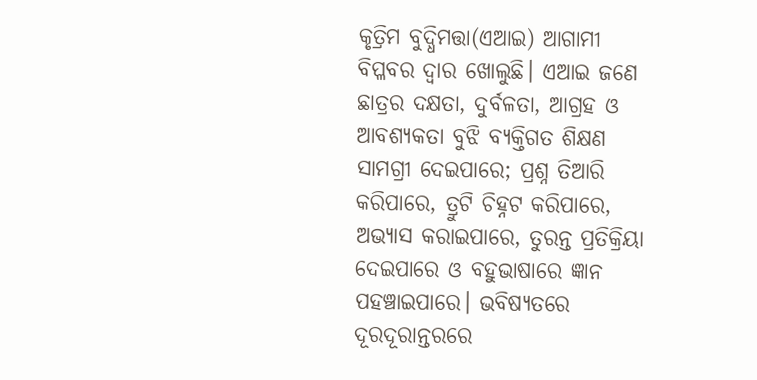କୃତ୍ରିମ ବୁଦ୍ଧିମତ୍ତା(ଏଆଇ) ଆଗାମୀ ବିପ୍ଳବର ଦ୍ୱାର ଖୋଲୁଛି। ଏଆଇ ଜଣେ ଛାତ୍ରର ଦକ୍ଷତା, ଦୁର୍ବଳତା, ଆଗ୍ରହ ଓ ଆବଶ୍ୟକତା ବୁଝି ବ୍ୟକ୍ତିଗତ ଶିକ୍ଷଣ ସାମଗ୍ରୀ ଦେଇପାରେ; ପ୍ରଶ୍ନ ତିଆରି କରିପାରେ, ତ୍ରୁଟି ଚିହ୍ନଟ କରିପାରେ, ଅଭ୍ୟାସ କରାଇପାରେ, ତୁରନ୍ତ ପ୍ରତିକ୍ରିୟା ଦେଇପାରେ ଓ ବହୁଭାଷାରେ ଜ୍ଞାନ ପହଞ୍ଚାଇପାରେ। ଭବିଷ୍ୟତରେ ଦୂରଦୂରାନ୍ତରରେ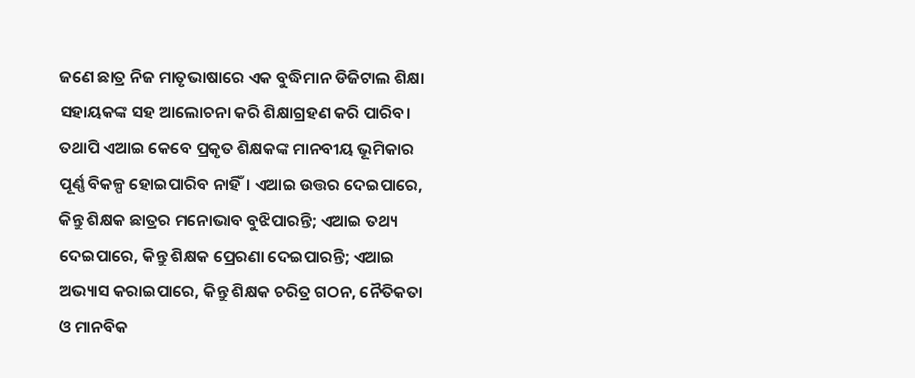ଜଣେ ଛାତ୍ର ନିଜ ମାତୃଭାଷାରେ ଏକ ବୁଦ୍ଧିମାନ ଡିଜିଟାଲ ଶିକ୍ଷା ସହାୟକଙ୍କ ସହ ଆଲୋଚନା କରି ଶିକ୍ଷାଗ୍ରହଣ କରି ପାରିବ। ତଥାପି ଏଆଇ କେବେ ପ୍ରକୃତ ଶିକ୍ଷକଙ୍କ ମାନବୀୟ ଭୂମିକାର ପୂର୍ଣ୍ଣ ବିକଳ୍ପ ହୋଇପାରିବ ନାହିଁ। ଏଆଇ ଉତ୍ତର ଦେଇପାରେ, କିନ୍ତୁ ଶିକ୍ଷକ ଛାତ୍ରର ମନୋଭାବ ବୁଝିପାରନ୍ତି; ଏଆଇ ତଥ୍ୟ ଦେଇପାରେ, କିନ୍ତୁ ଶିକ୍ଷକ ପ୍ରେରଣା ଦେଇପାରନ୍ତି; ଏଆଇ ଅଭ୍ୟାସ କରାଇପାରେ, କିନ୍ତୁ ଶିକ୍ଷକ ଚରିତ୍ର ଗଠନ, ନୈତିକତା ଓ ମାନବିକ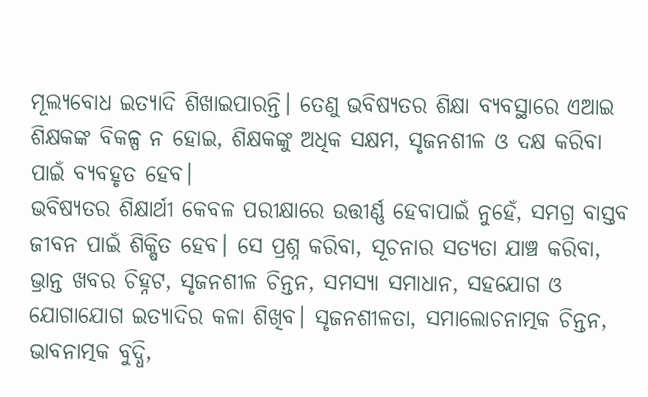ମୂଲ୍ୟବୋଧ ଇତ୍ୟାଦି ଶିଖାଇପାରନ୍ତି। ତେଣୁ ଭବିଷ୍ୟତର ଶିକ୍ଷା ବ୍ୟବସ୍ଥାରେ ଏଆଇ ଶିକ୍ଷକଙ୍କ ବିକଳ୍ପ ନ ହୋଇ, ଶିକ୍ଷକଙ୍କୁ ଅଧିକ ସକ୍ଷମ, ସୃଜନଶୀଳ ଓ ଦକ୍ଷ କରିବା ପାଇଁ ବ୍ୟବହୃତ ହେବ।
ଭବିଷ୍ୟତର ଶିକ୍ଷାର୍ଥୀ କେବଳ ପରୀକ୍ଷାରେ ଉତ୍ତୀର୍ଣ୍ଣ ହେବାପାଇଁ ନୁହେଁ, ସମଗ୍ର ବାସ୍ତବ ଜୀବନ ପାଇଁ ଶିକ୍ଷିତ ହେବ। ସେ ପ୍ରଶ୍ନ କରିବା, ସୂଚନାର ସତ୍ୟତା ଯାଞ୍ଚ କରିବା, ଭ୍ରାନ୍ତ ଖବର ଚିହ୍ନଟ, ସୃଜନଶୀଳ ଚିନ୍ତନ, ସମସ୍ୟା ସମାଧାନ, ସହଯୋଗ ଓ ଯୋଗାଯୋଗ ଇତ୍ୟାଦିର କଳା ଶିଖିବ। ସୃଜନଶୀଳତା, ସମାଲୋଚନାତ୍ମକ ଚିନ୍ତନ, ଭାବନାତ୍ମକ ବୁଦ୍ଧି,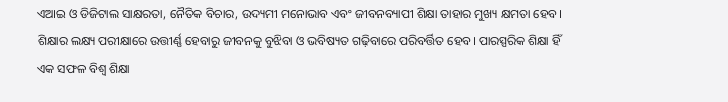ଏଆଇ ଓ ଡିଜିଟାଲ ସାକ୍ଷରତା, ନୈତିକ ବିଚାର, ଉଦ୍ୟମୀ ମନୋଭାବ ଏବଂ ଜୀବନବ୍ୟାପୀ ଶିକ୍ଷା ତାହାର ମୁଖ୍ୟ କ୍ଷମତା ହେବ। ଶିକ୍ଷାର ଲକ୍ଷ୍ୟ ପରୀକ୍ଷାରେ ଉତ୍ତୀର୍ଣ୍ଣ ହେବାରୁ ଜୀବନକୁ ବୁଝିବା ଓ ଭବିଷ୍ୟତ ଗଢ଼ିବାରେ ପରିବର୍ତ୍ତିତ ହେବ। ପାରସ୍ପରିକ ଶିକ୍ଷା ହିଁ ଏକ ସଫଳ ବିଶ୍ୱ ଶିକ୍ଷା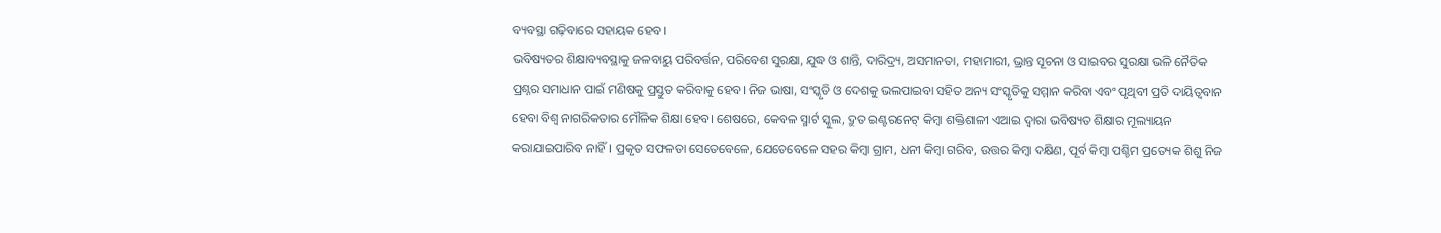ବ୍ୟବସ୍ଥା ଗଢ଼ିବାରେ ସହାୟକ ହେବ।
ଭବିଷ୍ୟତର ଶିକ୍ଷାବ୍ୟବସ୍ଥାକୁ ଜଳବାୟୁ ପରିବର୍ତ୍ତନ, ପରିବେଶ ସୁରକ୍ଷା, ଯୁଦ୍ଧ ଓ ଶାନ୍ତି, ଦାରିଦ୍ର୍ୟ, ଅସମାନତା, ମହାମାରୀ, ଭ୍ରାନ୍ତ ସୂଚନା ଓ ସାଇବର ସୁରକ୍ଷା ଭଳି ନୈତିକ ପ୍ରଶ୍ନର ସମାଧାନ ପାଇଁ ମଣିଷକୁ ପ୍ରସ୍ତୁତ କରିବାକୁ ହେବ। ନିଜ ଭାଷା, ସଂସ୍କୃତି ଓ ଦେଶକୁ ଭଲପାଇବା ସହିତ ଅନ୍ୟ ସଂସ୍କୃତିକୁ ସମ୍ମାନ କରିବା ଏବଂ ପୃଥିବୀ ପ୍ରତି ଦାୟିତ୍ୱବାନ ହେବା ବିଶ୍ୱ ନାଗରିକତାର ମୌଳିକ ଶିକ୍ଷା ହେବ। ଶେଷରେ, କେବଳ ସ୍ମାର୍ଟ ସ୍କୁଲ, ଦ୍ରୁତ ଇଣ୍ଟରନେଟ୍‌ କିମ୍ବା ଶକ୍ତିଶାଳୀ ଏଆଇ ଦ୍ୱାରା ଭବିଷ୍ୟତ ଶିକ୍ଷାର ମୂଲ୍ୟାୟନ କରାଯାଇପାରିବ ନାହିଁ। ପ୍ରକୃତ ସଫଳତା ସେତେବେଳେ, ଯେତେବେଳେ ସହର କିମ୍ବା ଗ୍ରାମ, ଧନୀ କିମ୍ବା ଗରିବ, ଉତ୍ତର କିମ୍ବା ଦକ୍ଷିଣ, ପୂର୍ବ କିମ୍ବା ପଶ୍ଚିମ ପ୍ରତ୍ୟେକ ଶିଶୁ ନିଜ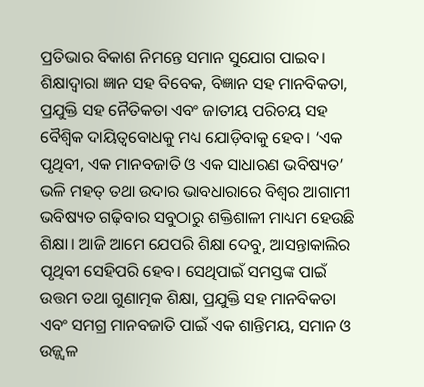ପ୍ରତିଭାର ବିକାଶ ନିମନ୍ତେ ସମାନ ସୁଯୋଗ ପାଇବ। ଶିକ୍ଷାଦ୍ୱାରା ଜ୍ଞାନ ସହ ବିବେକ, ବିଜ୍ଞାନ ସହ ମାନବିକତା, ପ୍ରଯୁକ୍ତି ସହ ନୈତିକତା ଏବଂ ଜାତୀୟ ପରିଚୟ ସହ ବୈଶ୍ବିକ ଦାୟିତ୍ୱବୋଧକୁ ମଧ୍ୟ ଯୋଡ଼ିବାକୁ ହେବ। ‘ଏକ ପୃଥିବୀ, ଏକ ମାନବଜାତି ଓ ଏକ ସାଧାରଣ ଭବିଷ୍ୟତ’ ଭଳି ମହତ୍‌ ତଥା ଉଦାର ଭାବଧାରାରେ ବିଶ୍ୱର ଆଗାମୀ ଭବିଷ୍ୟତ ଗଢ଼ିବାର ସବୁଠାରୁ ଶକ୍ତିଶାଳୀ ମାଧ୍ୟମ ହେଉଛି ଶିକ୍ଷା। ଆଜି ଆମେ ଯେପରି ଶିକ୍ଷା ଦେବୁ, ଆସନ୍ତାକାଲିର ପୃଥିବୀ ସେହିପରି ହେବ। ସେଥିପାଇଁ ସମସ୍ତଙ୍କ ପାଇଁ ଉତ୍ତମ ତଥା ଗୁଣାତ୍ମକ ଶିକ୍ଷା, ପ୍ରଯୁକ୍ତି ସହ ମାନବିକତା ଏବଂ ସମଗ୍ର ମାନବଜାତି ପାଇଁ ଏକ ଶାନ୍ତିମୟ, ସମାନ ଓ ଉଜ୍ଜ୍ୱଳ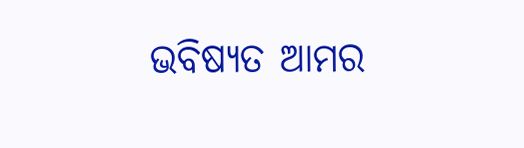ଭବିଷ୍ୟତ ଆମର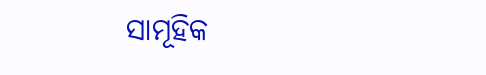ସାମୂହିକ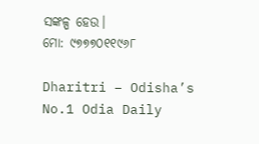ସଙ୍କଳ୍ପ ହେଉ।
ମୋ: ୯୭୭୭୦୧୧୯୬୮

Dharitri – Odisha’s No.1 Odia Daily